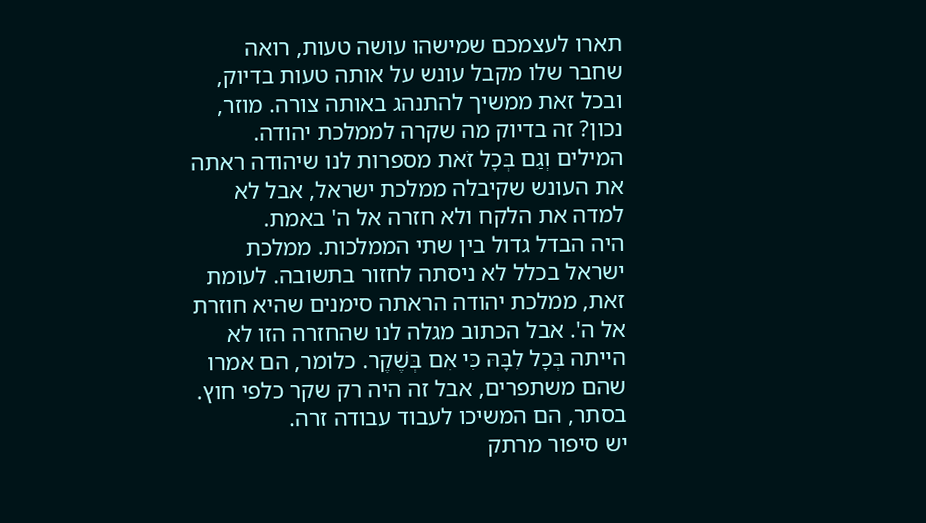תארו לעצמכם שמישהו עושה טעות, רואה שחבר שלו מקבל עונש על אותה טעות בדיוק, ובכל זאת ממשיך להתנהג באותה צורה. מוזר, נכון? זה בדיוק מה שקרה לממלכת יהודה. המילים וְגַם בְּכָל זֹאת מספרות לנו שיהודה ראתה את העונש שקיבלה ממלכת ישראל, אבל לא למדה את הלקח ולא חזרה אל ה' באמת.
היה הבדל גדול בין שתי הממלכות. ממלכת ישראל בכלל לא ניסתה לחזור בתשובה. לעומת זאת, ממלכת יהודה הראתה סימנים שהיא חוזרת אל ה'. אבל הכתוב מגלה לנו שהחזרה הזו לא הייתה בְּכָל לִבָּהּ כִּי אִם בְּשֶׁקֶר. כלומר, הם אמרו שהם משתפרים, אבל זה היה רק שקר כלפי חוץ. בסתר, הם המשיכו לעבוד עבודה זרה.
יש סיפור מרתק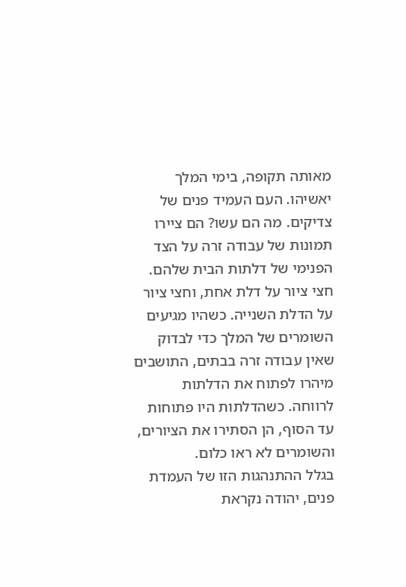מאותה תקופה, בימי המלך יאשיהו. העם העמיד פנים של צדיקים. מה הם עשו? הם ציירו תמונות של עבודה זרה על הצד הפנימי של דלתות הבית שלהם. חצי ציור על דלת אחת, וחצי ציור על הדלת השנייה. כשהיו מגיעים השומרים של המלך כדי לבדוק שאין עבודה זרה בבתים, התושבים מיהרו לפתוח את הדלתות לרווחה. כשהדלתות היו פתוחות עד הסוף, הן הסתירו את הציורים, והשומרים לא ראו כלום.
בגלל ההתנהגות הזו של העמדת פנים, יהודה נקראת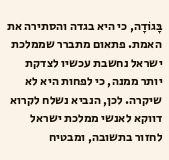בָּגוֹדָה, כי היא בגדה והסתירה את האמת. פתאום מתברר שממלכת ישראל נחשבת עכשיו לצדקת יותר ממנה, כי לפחות היא לא שיקרה. לכן, הנביא נשלח לקרוא דווקא לאנשי ממלכת ישראל לחזור בתשובה, ומבטיח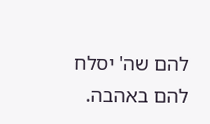להם שה' יסלח להם באהבה.